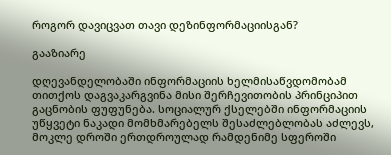როგორ დავიცვათ თავი დეზინფორმაციისგან?

გააზიარე

დღევანდელობაში ინფორმაციის ხელმისაწვდომობამ თითქოს დაგვაკარგვინა მისი შერჩევითობის პრინციპით გაცნობის ფუფუნება. სოციალურ ქსელებში ინფორმაციის უწყვეტი ნაკადი მომხმარებელს შესაძლებლობას აძლევს, მოკლე დროში ერთდროულად რამდენიმე სფეროში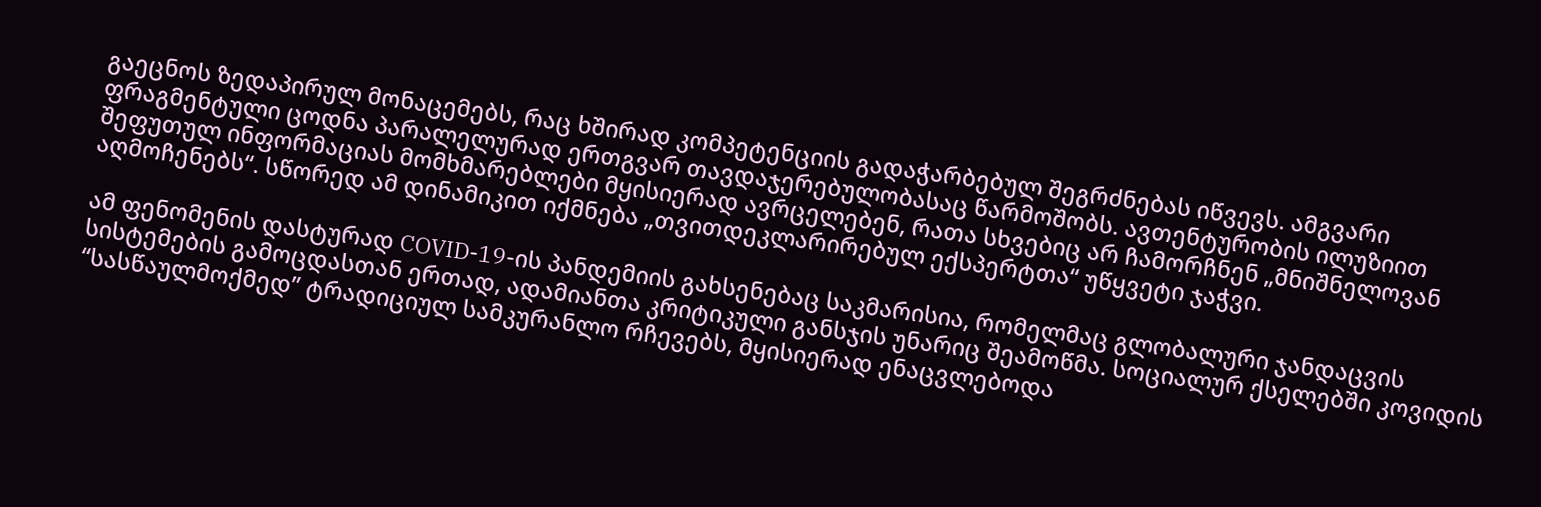გაეცნოს ზედაპირულ მონაცემებს, რაც ხშირად კომპეტენციის გადაჭარბებულ შეგრძნებას იწვევს. ამგვარი ფრაგმენტული ცოდნა პარალელურად ერთგვარ თავდაჯერებულობასაც წარმოშობს. ავთენტურობის ილუზიით შეფუთულ ინფორმაციას მომხმარებლები მყისიერად ავრცელებენ, რათა სხვებიც არ ჩამორჩნენ „მნიშნელოვან აღმოჩენებს“. სწორედ ამ დინამიკით იქმნება „თვითდეკლარირებულ ექსპერტთა“ უწყვეტი ჯაჭვი.

ამ ფენომენის დასტურად COVID-19-ის პანდემიის გახსენებაც საკმარისია, რომელმაც გლობალური ჯანდაცვის სისტემების გამოცდასთან ერთად, ადამიანთა კრიტიკული განსჯის უნარიც შეამოწმა. სოციალურ ქსელებში კოვიდის “სასწაულმოქმედ” ტრადიციულ სამკურანლო რჩევებს, მყისიერად ენაცვლებოდა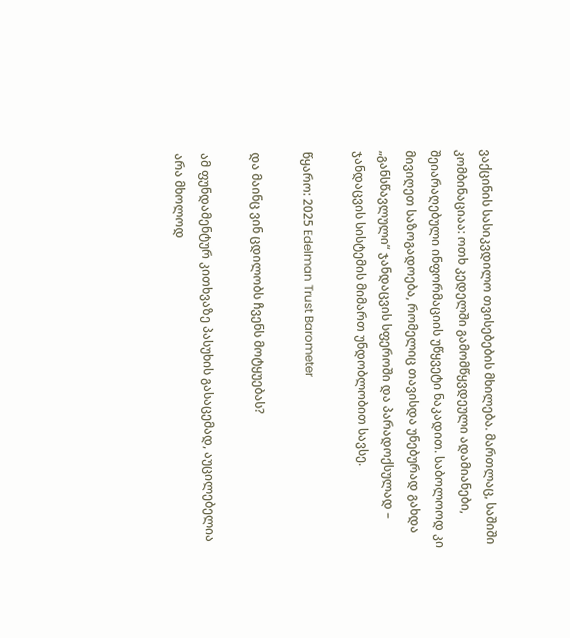ვაქცინის სასიკვდილო თვისებების მხილება. მართლაც, საშიში კომბინაციაა: ოთხ კედელში გამომწყვდეული ადამიანები, შეიარაღებული ინფორმაციის უწყვეტი ნაკადით. საბოლოოდ კი მივიღეთ საზოგადოება, რომელიც თავისდა უნებურად გახდა „განსწავლული“ ჯანდაცვის სფეროში და პარადოქსულად – ჯანდაცვის სისტემის მიმართ უნდობლობით სავსე.

წყარო: 2025 Edelman Trust Barometer

და მაინც ვინ ცდილობს ჩვენს მოტყუებას?

ამ ფუნდამენტურ კითხვაზე პასუხის გასაცემად, აუცილებელია არა მხოლოდ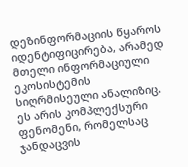დეზინფორმაციის წყაროს იდენტიფიცირება, არამედ მთელი ინფორმაციული ეკოსისტემის სიღრმისეული ანალიზიც. ეს არის კომპლექსური ფენომენი, რომელსაც ჯანდაცვის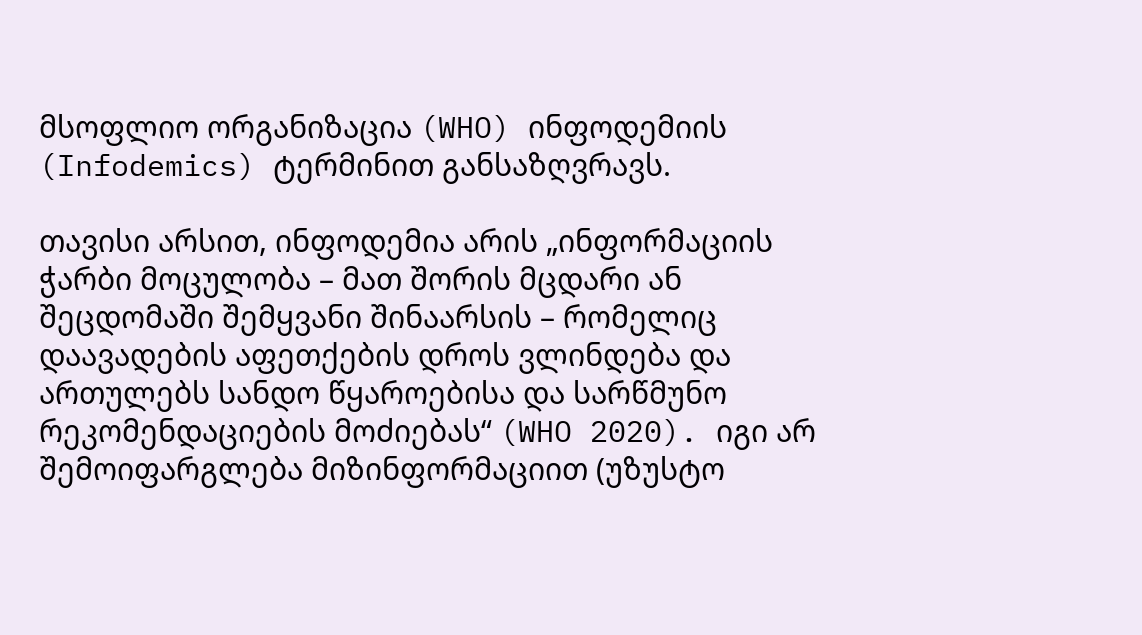მსოფლიო ორგანიზაცია (WHO) ინფოდემიის (Infodemics) ტერმინით განსაზღვრავს.

თავისი არსით, ინფოდემია არის „ინფორმაციის ჭარბი მოცულობა – მათ შორის მცდარი ან შეცდომაში შემყვანი შინაარსის – რომელიც დაავადების აფეთქების დროს ვლინდება და ართულებს სანდო წყაროებისა და სარწმუნო რეკომენდაციების მოძიებას“ (WHO 2020). იგი არ შემოიფარგლება მიზინფორმაციით (უზუსტო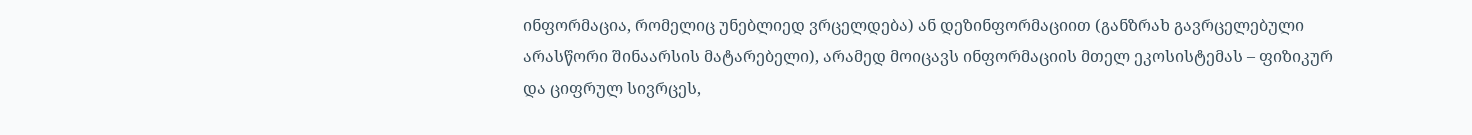ინფორმაცია, რომელიც უნებლიედ ვრცელდება) ან დეზინფორმაციით (განზრახ გავრცელებული არასწორი შინაარსის მატარებელი), არამედ მოიცავს ინფორმაციის მთელ ეკოსისტემას – ფიზიკურ და ციფრულ სივრცეს,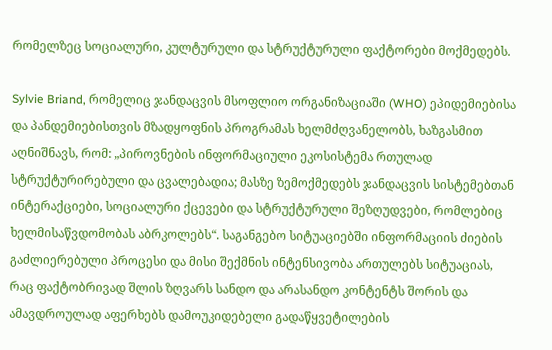რომელზეც სოციალური, კულტურული და სტრუქტურული ფაქტორები მოქმედებს.

Sylvie Briand, რომელიც ჯანდაცვის მსოფლიო ორგანიზაციაში (WHO) ეპიდემიებისა და პანდემიებისთვის მზადყოფნის პროგრამას ხელმძღვანელობს, ხაზგასმით აღნიშნავს, რომ: „პიროვნების ინფორმაციული ეკოსისტემა რთულად სტრუქტურირებული და ცვალებადია; მასზე ზემოქმედებს ჯანდაცვის სისტემებთან ინტერაქციები, სოციალური ქცევები და სტრუქტურული შეზღუდვები, რომლებიც ხელმისაწვდომობას აბრკოლებს“. საგანგებო სიტუაციებში ინფორმაციის ძიების გაძლიერებული პროცესი და მისი შექმნის ინტენსივობა ართულებს სიტუაციას, რაც ფაქტობრივად შლის ზღვარს სანდო და არასანდო კონტენტს შორის და ამავდროულად აფერხებს დამოუკიდებელი გადაწყვეტილების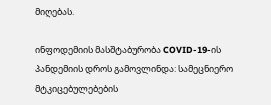მიღებას.

ინფოდემიის მასშტაბურობა COVID-19-ის პანდემიის დროს გამოვლინდა: სამეცნიერო მტკიცებულებების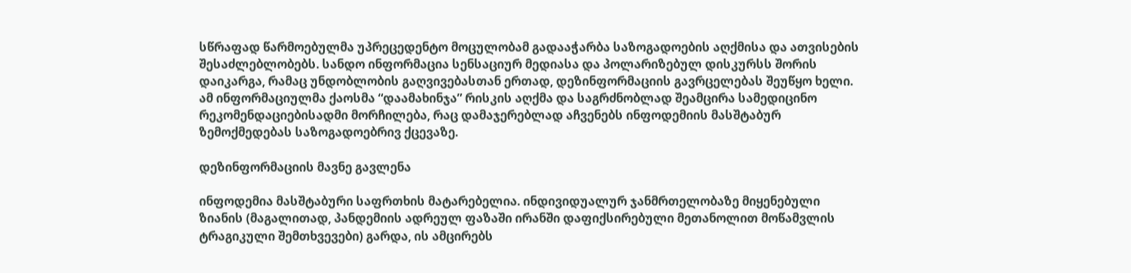სწრაფად წარმოებულმა უპრეცედენტო მოცულობამ გადააჭარბა საზოგადოების აღქმისა და ათვისების შესაძლებლობებს. სანდო ინფორმაცია სენსაციურ მედიასა და პოლარიზებულ დისკურსს შორის დაიკარგა, რამაც უნდობლობის გაღვივებასთან ერთად, დეზინფორმაციის გავრცელებას შეუწყო ხელი. ამ ინფორმაციულმა ქაოსმა “დაამახინჯა” რისკის აღქმა და საგრძნობლად შეამცირა სამედიცინო რეკომენდაციებისადმი მორჩილება, რაც დამაჯერებლად აჩვენებს ინფოდემიის მასშტაბურ ზემოქმედებას საზოგადოებრივ ქცევაზე.

დეზინფორმაციის მავნე გავლენა

ინფოდემია მასშტაბური საფრთხის მატარებელია. ინდივიდუალურ ჯანმრთელობაზე მიყენებული ზიანის (მაგალითად, პანდემიის ადრეულ ფაზაში ირანში დაფიქსირებული მეთანოლით მოწამვლის ტრაგიკული შემთხვევები) გარდა, ის ამცირებს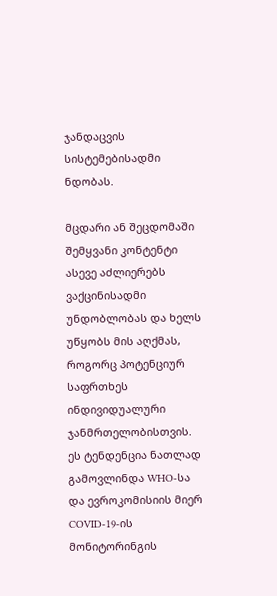ჯანდაცვის სისტემებისადმი ნდობას.

მცდარი ან შეცდომაში შემყვანი კონტენტი ასევე აძლიერებს ვაქცინისადმი უნდობლობას და ხელს უწყობს მის აღქმას, როგორც პოტენციურ საფრთხეს ინდივიდუალური ჯანმრთელობისთვის. ეს ტენდენცია ნათლად გამოვლინდა WHO-სა და ევროკომისიის მიერ COVID-19-ის მონიტორინგის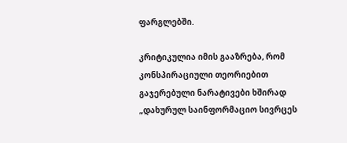ფარგლებში.

კრიტიკულია იმის გააზრება, რომ კონსპირაციული თეორიებით გაჯერებული ნარატივები ხშირად „დახურულ საინფორმაციო სივრცეს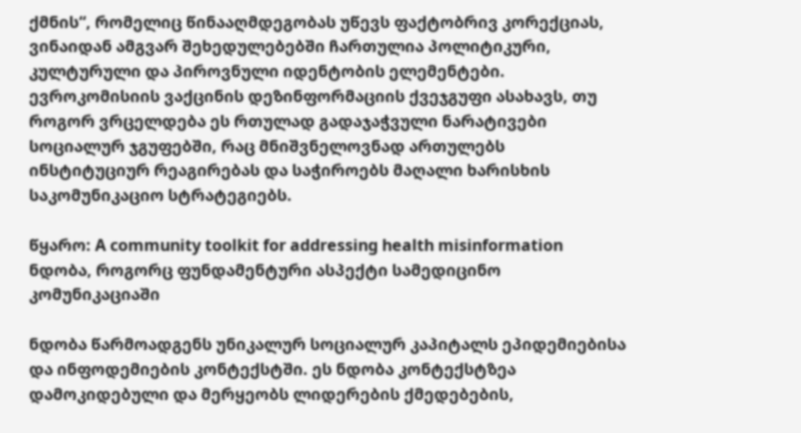ქმნის“, რომელიც წინააღმდეგობას უწევს ფაქტობრივ კორექციას, ვინაიდან ამგვარ შეხედულებებში ჩართულია პოლიტიკური, კულტურული და პიროვნული იდენტობის ელემენტები. ევროკომისიის ვაქცინის დეზინფორმაციის ქვეჯგუფი ასახავს, თუ როგორ ვრცელდება ეს რთულად გადაჯაჭვული ნარატივები სოციალურ ჯგუფებში, რაც მნიშვნელოვნად ართულებს ინსტიტუციურ რეაგირებას და საჭიროებს მაღალი ხარისხის საკომუნიკაციო სტრატეგიებს.

წყარო: A community toolkit for addressing health misinformation
ნდობა, როგორც ფუნდამენტური ასპექტი სამედიცინო კომუნიკაციაში

ნდობა წარმოადგენს უნიკალურ სოციალურ კაპიტალს ეპიდემიებისა და ინფოდემიების კონტექსტში. ეს ნდობა კონტექსტზეა დამოკიდებული და მერყეობს ლიდერების ქმედებების,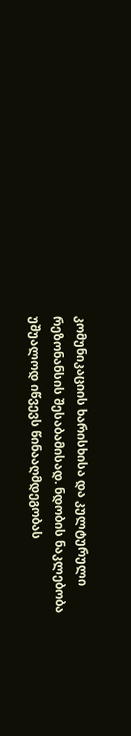კომუნიკაციის ხარისხისა და კულტურული რეზონანსის შესაბამისად. ნდობის ნაკლებობა უშუალოდ იწვევს წინააღმდეგობას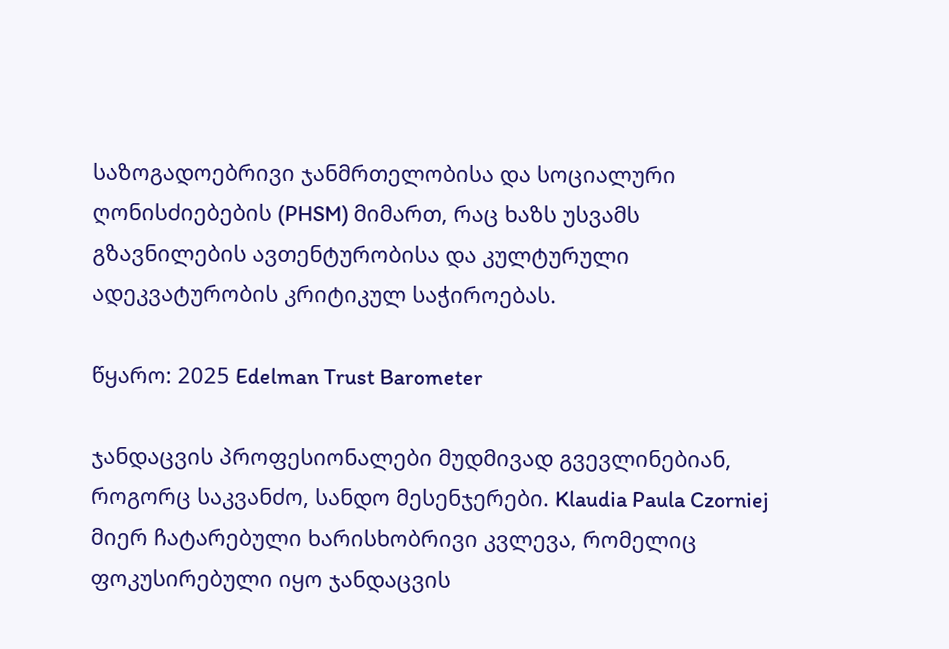საზოგადოებრივი ჯანმრთელობისა და სოციალური ღონისძიებების (PHSM) მიმართ, რაც ხაზს უსვამს გზავნილების ავთენტურობისა და კულტურული ადეკვატურობის კრიტიკულ საჭიროებას.

წყარო: 2025 Edelman Trust Barometer

ჯანდაცვის პროფესიონალები მუდმივად გვევლინებიან, როგორც საკვანძო, სანდო მესენჯერები. Klaudia Paula Czorniej მიერ ჩატარებული ხარისხობრივი კვლევა, რომელიც ფოკუსირებული იყო ჯანდაცვის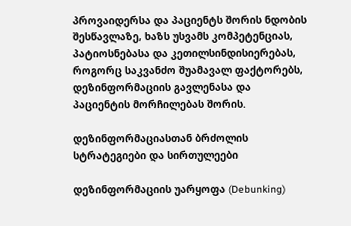პროვაიდერსა და პაციენტს შორის ნდობის შესწავლაზე, ხაზს უსვამს კომპეტენციას, პატიოსნებასა და კეთილსინდისიერებას, როგორც საკვანძო შუამავალ ფაქტორებს, დეზინფორმაციის გავლენასა და პაციენტის მორჩილებას შორის.

დეზინფორმაციასთან ბრძოლის სტრატეგიები და სირთულეები

დეზინფორმაციის უარყოფა (Debunking)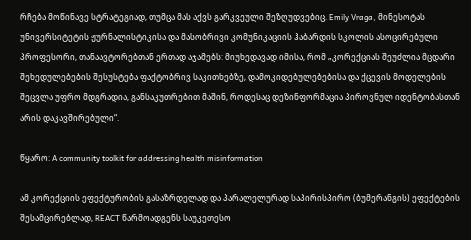რჩება მოწინავე სტრატეგიად, თუმცა მას აქვს გარკვეული შეზღუდვებიც. Emily Vraga, მინესოტას უნივერსიტეტის ჟურნალისტიკისა და მასობრივი კომუნიკაციის ჰაბარდის სკოლის ასოცირებული პროფესორი, თანაავტორებთან ერთად აჯამებს: მიუხედავად იმისა, რომ „კორექციას შეუძლია მცდარი შეხედულებების შესუსტება ფაქტობრივ საკითხებზე, დამოკიდებულებებისა და ქცევის მოდელების შეცვლა უფრო მდგრადია, განსაკუთრებით მაშინ, როდესაც დეზინფორმაცია პიროვნულ იდენტობასთან არის დაკავშირებული“.

წყარო: A community toolkit for addressing health misinformation

ამ კორექციის ეფექტურობის გასაზრდელად და პარალელურად საპირისპირო (ბუმერანგის) ეფექტების შესამცირებლად, REACT წარმოადგენს საუკეთესო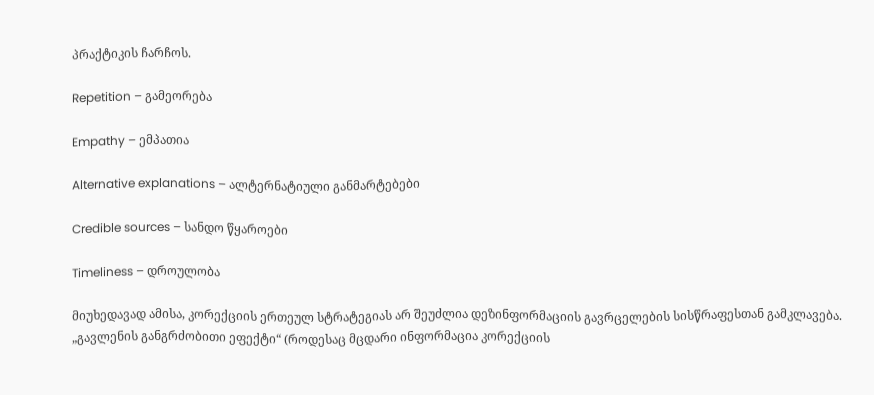პრაქტიკის ჩარჩოს.

Repetition – გამეორება

Empathy – ემპათია

Alternative explanations – ალტერნატიული განმარტებები

Credible sources – სანდო წყაროები

Timeliness – დროულობა

მიუხედავად ამისა, კორექციის ერთეულ სტრატეგიას არ შეუძლია დეზინფორმაციის გავრცელების სისწრაფესთან გამკლავება. „გავლენის განგრძობითი ეფექტი“ (როდესაც მცდარი ინფორმაცია კორექციის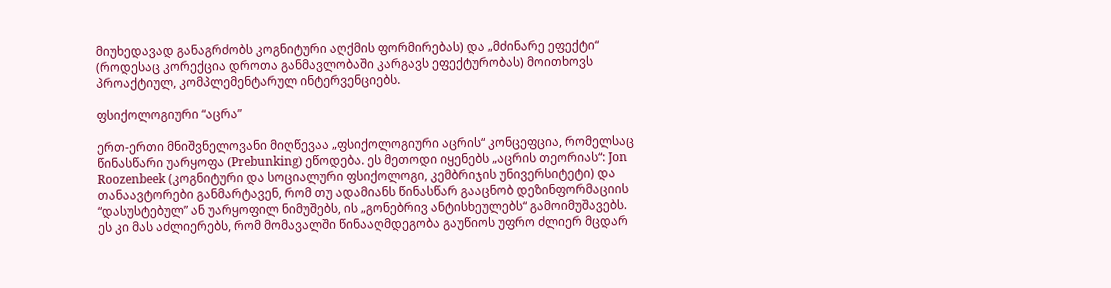მიუხედავად განაგრძობს კოგნიტური აღქმის ფორმირებას) და „მძინარე ეფექტი“ (როდესაც კორექცია დროთა განმავლობაში კარგავს ეფექტურობას) მოითხოვს პროაქტიულ, კომპლემენტარულ ინტერვენციებს.

ფსიქოლოგიური “აცრა”

ერთ-ერთი მნიშვნელოვანი მიღწევაა „ფსიქოლოგიური აცრის“ კონცეფცია, რომელსაც წინასწარი უარყოფა (Prebunking) ეწოდება. ეს მეთოდი იყენებს „აცრის თეორიას“: Jon Roozenbeek (კოგნიტური და სოციალური ფსიქოლოგი, კემბრიჯის უნივერსიტეტი) და თანაავტორები განმარტავენ, რომ თუ ადამიანს წინასწარ გააცნობ დეზინფორმაციის “დასუსტებულ” ან უარყოფილ ნიმუშებს, ის „გონებრივ ანტისხეულებს“ გამოიმუშავებს. ეს კი მას აძლიერებს, რომ მომავალში წინააღმდეგობა გაუწიოს უფრო ძლიერ მცდარ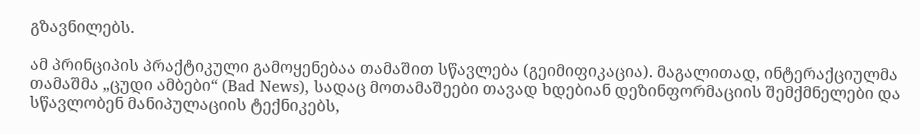გზავნილებს.

ამ პრინციპის პრაქტიკული გამოყენებაა თამაშით სწავლება (გეიმიფიკაცია). მაგალითად, ინტერაქციულმა თამაშმა „ცუდი ამბები“ (Bad News), სადაც მოთამაშეები თავად ხდებიან დეზინფორმაციის შემქმნელები და სწავლობენ მანიპულაციის ტექნიკებს,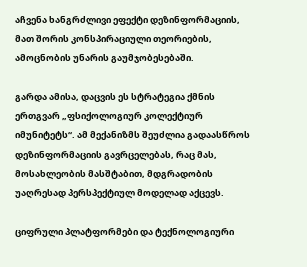აჩვენა ხანგრძლივი ეფექტი დეზინფორმაციის, მათ შორის კონსპირაციული თეორიების, ამოცნობის უნარის გაუმჯობესებაში.

გარდა ამისა, დაცვის ეს სტრატეგია ქმნის ერთგვარ „ფსიქოლოგიურ კოლექტიურ იმუნიტეტს“. ამ მექანიზმს შეუძლია გადაასწროს დეზინფორმაციის გავრცელებას, რაც მას, მოსახლეობის მასშტაბით, მდგრადობის უაღრესად პერსპექტიულ მოდელად აქცევს.

ციფრული პლატფორმები და ტექნოლოგიური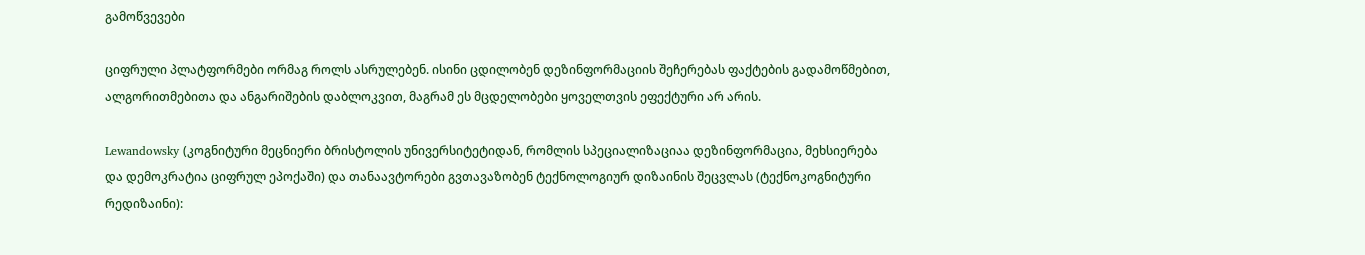გამოწვევები

ციფრული პლატფორმები ორმაგ როლს ასრულებენ. ისინი ცდილობენ დეზინფორმაციის შეჩერებას ფაქტების გადამოწმებით, ალგორითმებითა და ანგარიშების დაბლოკვით, მაგრამ ეს მცდელობები ყოველთვის ეფექტური არ არის.

Lewandowsky (კოგნიტური მეცნიერი ბრისტოლის უნივერსიტეტიდან, რომლის სპეციალიზაციაა დეზინფორმაცია, მეხსიერება და დემოკრატია ციფრულ ეპოქაში) და თანაავტორები გვთავაზობენ ტექნოლოგიურ დიზაინის შეცვლას (ტექნოკოგნიტური რედიზაინი):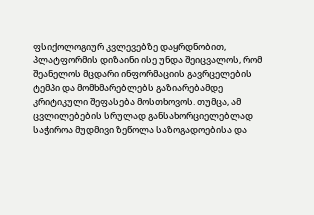ფსიქოლოგიურ კვლევებზე დაყრდნობით, პლატფორმის დიზაინი ისე უნდა შეიცვალოს, რომ შეანელოს მცდარი ინფორმაციის გავრცელების ტემპი და მომხმარებლებს გაზიარებამდე კრიტიკული შეფასება მოსთხოვოს. თუმცა, ამ ცვლილებების სრულად განსახორციელებლად საჭიროა მუდმივი ზეწოლა საზოგადოებისა და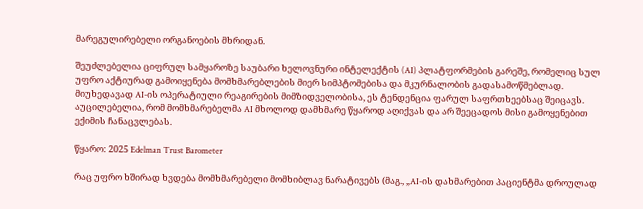მარეგულირებელი ორგანოების მხრიდან.

შეუძლებელია ციფრულ სამყაროზე საუბარი ხელოვნური ინტელექტის (AI) პლატფორმების გარეშე, რომელიც სულ უფრო აქტიურად გამოიყენება მომხმარებლების მიერ სიმპტომებისა და მკურნალობის გადასამოწმებლად. მიუხედავად AI-ის ოპერატიული რეაგირების მიმზიდველობისა, ეს ტენდენცია ფარულ საფრთხეებსაც შეიცავს. აუცილებელია, რომ მომხმარებელმა AI მხოლოდ დამხმარე წყაროდ აღიქვას და არ შეეცადოს მისი გამოყენებით ექიმის ჩანაცვლებას.

წყარო: 2025 Edelman Trust Barometer

რაც უფრო ხშირად ხვდება მომხმარებელი მომხიბლავ ნარატივებს (მაგ., „AI-ის დახმარებით პაციენტმა დროულად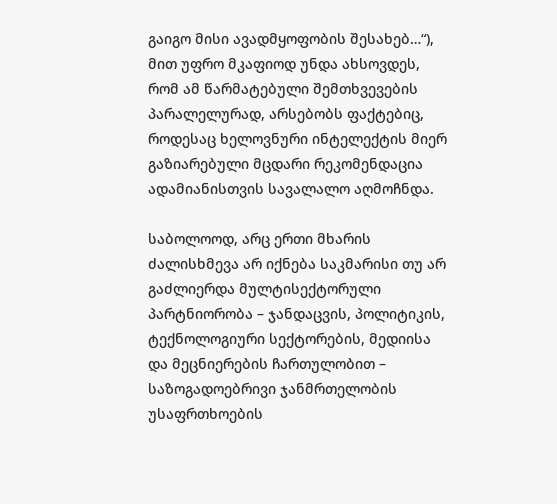გაიგო მისი ავადმყოფობის შესახებ…“), მით უფრო მკაფიოდ უნდა ახსოვდეს, რომ ამ წარმატებული შემთხვევების პარალელურად, არსებობს ფაქტებიც, როდესაც ხელოვნური ინტელექტის მიერ გაზიარებული მცდარი რეკომენდაცია ადამიანისთვის სავალალო აღმოჩნდა.

საბოლოოდ, არც ერთი მხარის ძალისხმევა არ იქნება საკმარისი თუ არ გაძლიერდა მულტისექტორული პარტნიორობა – ჯანდაცვის, პოლიტიკის, ტექნოლოგიური სექტორების, მედიისა და მეცნიერების ჩართულობით – საზოგადოებრივი ჯანმრთელობის უსაფრთხოების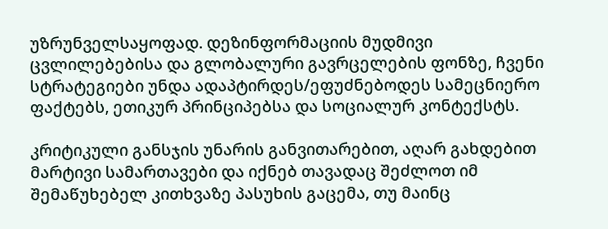უზრუნველსაყოფად. დეზინფორმაციის მუდმივი ცვლილებებისა და გლობალური გავრცელების ფონზე, ჩვენი სტრატეგიები უნდა ადაპტირდეს/ეფუძნებოდეს სამეცნიერო ფაქტებს, ეთიკურ პრინციპებსა და სოციალურ კონტექსტს.

კრიტიკული განსჯის უნარის განვითარებით, აღარ გახდებით მარტივი სამართავები და იქნებ თავადაც შეძლოთ იმ შემაწუხებელ კითხვაზე პასუხის გაცემა, თუ მაინც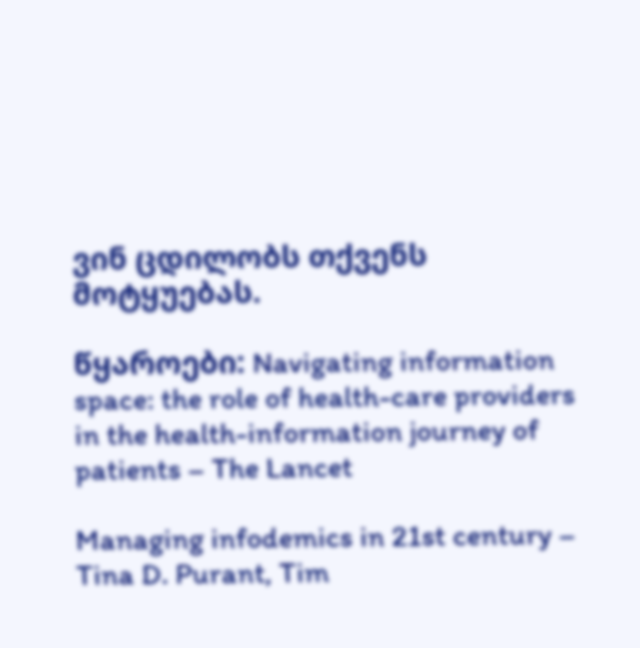ვინ ცდილობს თქვენს მოტყუებას.

წყაროები: Navigating information space: the role of health-care providers in the health-information journey of patients – The Lancet

Managing infodemics in 21st century – Tina D. Purant, Tim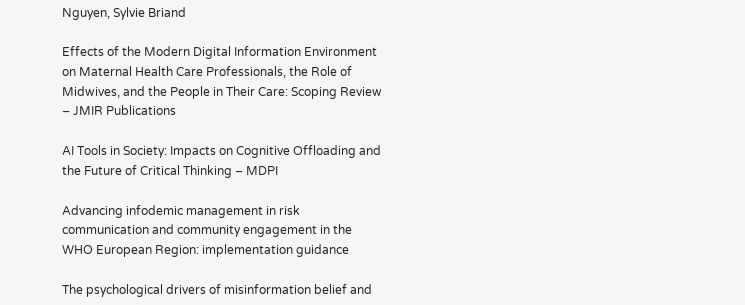Nguyen, Sylvie Briand

Effects of the Modern Digital Information Environment on Maternal Health Care Professionals, the Role of Midwives, and the People in Their Care: Scoping Review – JMIR Publications

AI Tools in Society: Impacts on Cognitive Offloading and the Future of Critical Thinking – MDPI

Advancing infodemic management in risk communication and community engagement in the WHO European Region: implementation guidance

The psychological drivers of misinformation belief and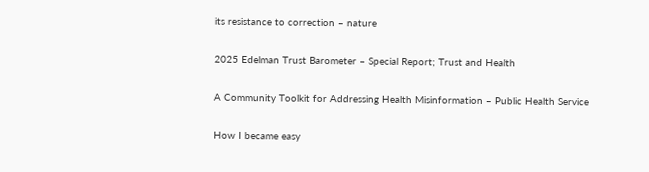its resistance to correction – nature

2025 Edelman Trust Barometer – Special Report; Trust and Health

A Community Toolkit for Addressing Health Misinformation – Public Health Service

How I became easy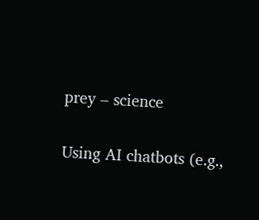prey – science

Using AI chatbots (e.g.,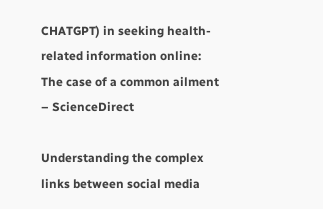CHATGPT) in seeking health-related information online: The case of a common ailment – ScienceDirect

Understanding the complex links between social media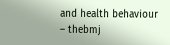and health behaviour – thebmj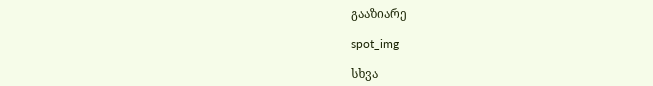გააზიარე

spot_img

სხვა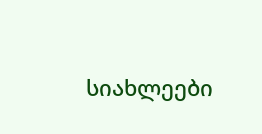სიახლეები